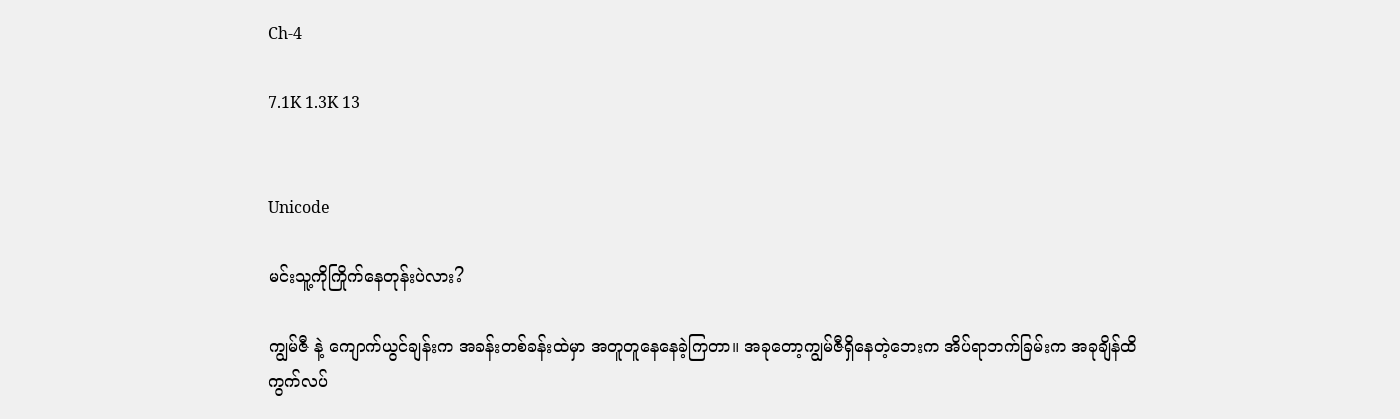Ch-4

7.1K 1.3K 13


Unicode

မင်းသူ့ကိုကြိုက်နေတုန်းပဲလား?

ကျွမ်ဇီ နဲ့ ကျောက်ယွင်ချန်းက အခန်းတစ်ခန်းထဲမှာ အတူတူနေနေခဲ့ကြတာ။ အခုတော့ကျွမ်ဇီရှိနေတဲ့ဘေးက အိပ်ရာဘက်ခြမ်းက အခုချိန်ထိ ကွက်လပ်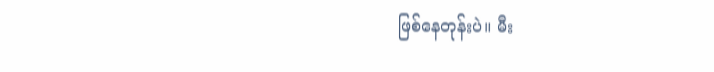ဖြစ်နေတုန်းပဲ။ မီး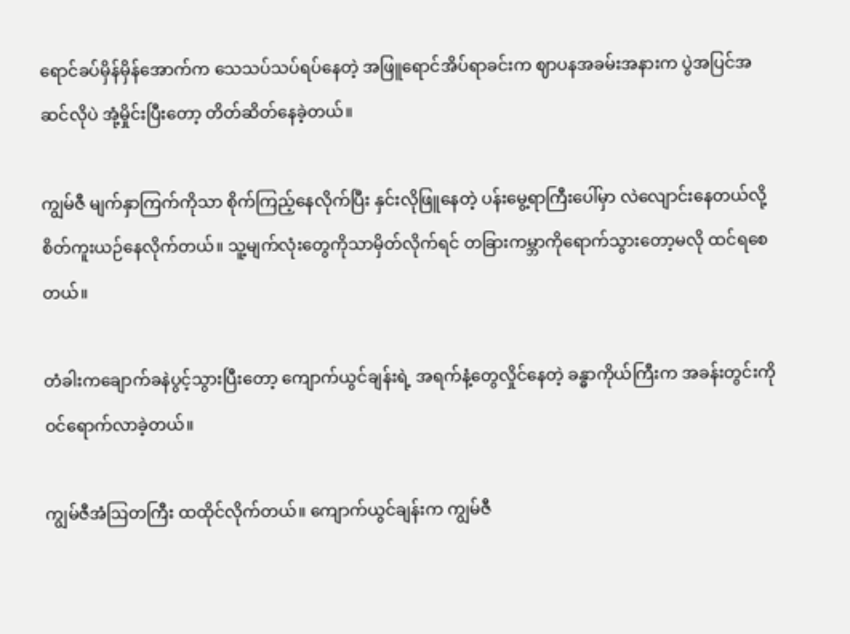ရောင်ခပ်မှိန်မှိန်အောက်က သေသပ်သပ်ရပ်နေတဲ့ အဖြူရောင်အိပ်ရာခင်းက ဈာပနအခမ်းအနားက ပွဲအပြင်အဆင်လိုပဲ အုံ့မှိုင်းပြီးတော့ တိတ်ဆိတ်နေခဲ့တယ်။

ကျွမ်ဇီ မျက်နှာကြက်ကိုသာ စိုက်ကြည့်နေလိုက်ပြီး နှင်းလိုဖြူနေတဲ့ ပန်းမွေ့ရာကြီးပေါ်မှာ လဲလျောင်းနေတယ်လို့ စိတ်ကူးယဉ်နေလိုက်တယ်။ သူ့မျက်လုံးတွေကိုသာမှိတ်လိုက်ရင် တခြားကမ္ဘာကိုရောက်သွားတော့မလို ထင်ရစေတယ်။

တံခါးကချောက်ခနဲပွင့်သွားပြီးတော့ ကျောက်ယွင်ချန်းရဲ့ အရက်နံ့တွေလှိုင်နေတဲ့ ခန္ဓာကိုယ်ကြီးက အခန်းတွင်းကိုဝင်ရောက်လာခဲ့တယ်။

ကျွမ်ဇီအံဩတကြီး ထထိုင်လိုက်တယ်။ ကျောက်ယွင်ချန်းက ကျွမ်ဇီ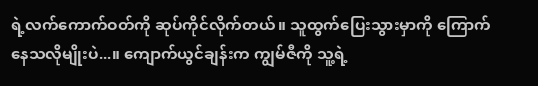ရဲ့လက်ကောက်ဝတ်ကို ဆုပ်ကိုင်လိုက်တယ်။ သူထွက်ပြေးသွားမှာကို ကြောက်နေသလိုမျိုးပဲ...။ ကျောက်ယွင်ချန်းက ကျွမ်ဇီကို သူ့ရဲ့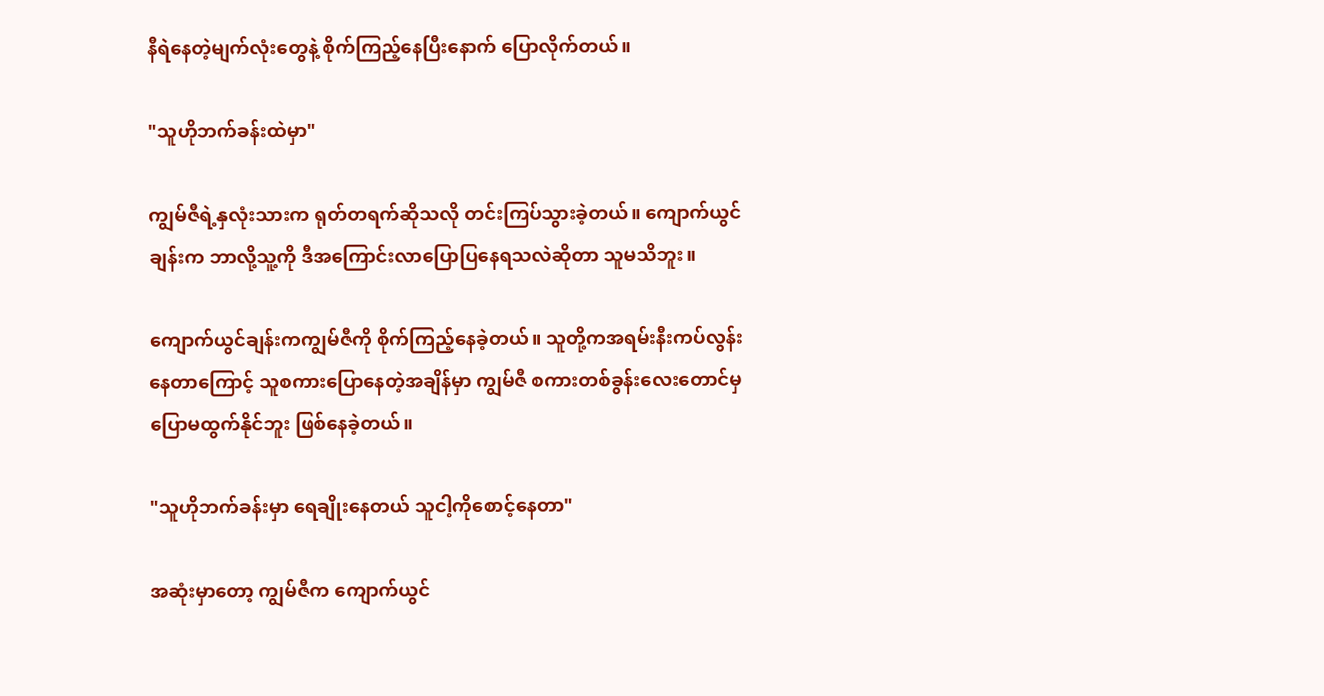နီရဲနေတဲ့မျက်လုံးတွေနဲ့ စိုက်ကြည့်နေပြီးနောက် ပြောလိုက်တယ်။

"သူဟိုဘက်ခန်းထဲမှာ"

ကျွမ်ဇီရဲ့နှလုံးသားက ရုတ်တရက်ဆိုသလို တင်းကြပ်သွားခဲ့တယ်။ ကျောက်ယွင်ချန်းက ဘာလို့သူ့ကို ဒီအကြောင်းလာပြောပြနေရသလဲဆိုတာ သူမသိဘူး။

ကျောက်ယွင်ချန်းကကျွမ်ဇီကို စိုက်ကြည့်နေခဲ့တယ်။ သူတို့ကအရမ်းနီးကပ်လွန်းနေတာကြောင့် သူစကားပြောနေတဲ့အချိန်မှာ ကျွမ်ဇီ စကားတစ်ခွန်းလေးတောင်မှ ပြောမထွက်နိုင်ဘူး ဖြစ်နေခဲ့တယ်။

"သူဟိုဘက်ခန်းမှာ ရေချိုးနေတယ် သူငါ့ကိုစောင့်နေတာ"

အဆုံးမှာတော့ ကျွမ်ဇီက ကျောက်ယွင်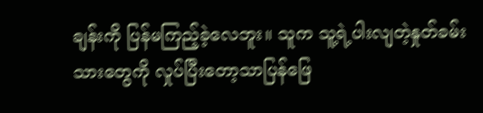ချန်းကို ပြန်မကြည့်ခဲ့လေဘူး။ သူက သူ့ရဲ့ပါးလျတဲ့နှုတ်ခမ်းသားတွေကို လှုပ်ပြီးတော့သာပြန်ဖြေ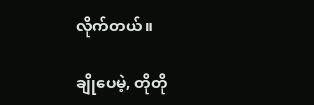လိုက်တယ်။

ချိုပေမဲ့, တိုတို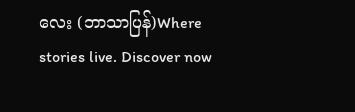လေး (ဘာသာပြန်)Where stories live. Discover now